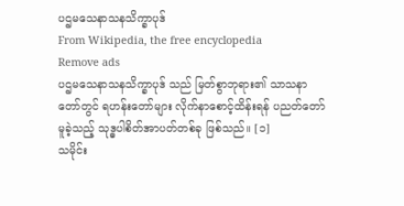ပဌမသေနာသနသိက္ခာပုဒ်
From Wikipedia, the free encyclopedia
Remove ads
ပဌမသေနာသနသိက္ခာပုဒ် သည် မြတ်စွာဘုရား၏ သာသနာတော်တွင် ရဟန်းတော်များ လိုက်နာစောင့်ထိန်းရန် ပညတ်တော်မူခဲ့သည့် သုဒ္ဓပါစိတ်အာပတ်တစ်ခု ဖြစ်သည်။ [၁]
သမိုင်း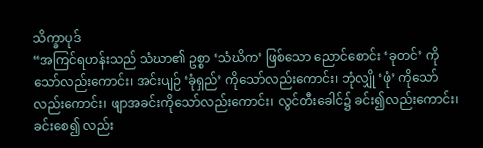သိက္ခာပုဒ်
“အကြင်ရဟန်းသည် သံဃာ၏ ဥစ္စာ ‘သံဃိက’ ဖြစ်သော ညောင်စောင်း ‘ခုတင်’ ကိုသော်လည်းကောင်း၊ အင်းပျဉ် ‘ခုံရှည်’ ကိုသော်လည်းကောင်း၊ ဘုံလျှို ‘ဖုံ’ ကိုသော်လည်းကောင်း၊ ဖျာအခင်းကိုသော်လည်းကောင်း၊ လွင်တီးခေါင်၌ ခင်း၍လည်းကောင်း၊ ခင်းစေ၍ လည်း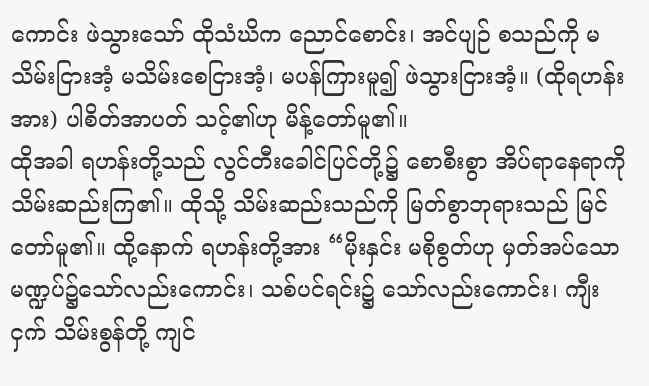ကောင်း ဖဲသွားသော် ထိုသံဃိက ညောင်စောင်း၊ အင်ပျဉ် စသည်ကို မသိမ်းငြားအံ့ မသိမ်းစေငြားအံ့၊ မပန်ကြားမူ၍ ဖဲသွားငြားအံ့။ (ထိုရဟန်းအား) ပါစိတ်အာပတ် သင့်၏ဟု မိန့်တော်မူ၏။
ထိုအခါ ရဟန်းတို့သည် လွင်တီးခေါင်ပြင်တို့၌ စောစီးစွာ အိပ်ရာနေရာကို သိမ်းဆည်းကြ၏။ ထိုသို့ သိမ်းဆည်းသည်ကို မြတ်စွာဘုရားသည် မြင်တော်မူ၏။ ထို့နောက် ရဟန်းတို့အား “မိုးနှင်း မစိုစွတ်ဟု မှတ်အပ်သော မဏ္ဍပ်၌သော်လည်းကောင်း၊ သစ်ပင်ရင်း၌ သော်လည်းကောင်း၊ ကျီးငှက် သိမ်းစွန်တို့ ကျင်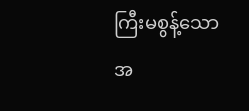ကြီးမစွန့်သော အ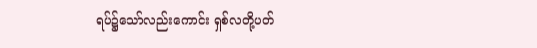ရပ်၌သော်လည်းကောင်း ရှစ်လတို့ပတ်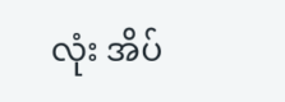လုံး အိပ်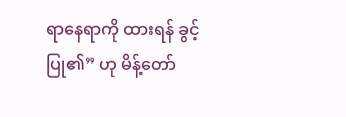ရာနေရာကို ထားရန် ခွင့်ပြု၏” ဟု မိန့်တော်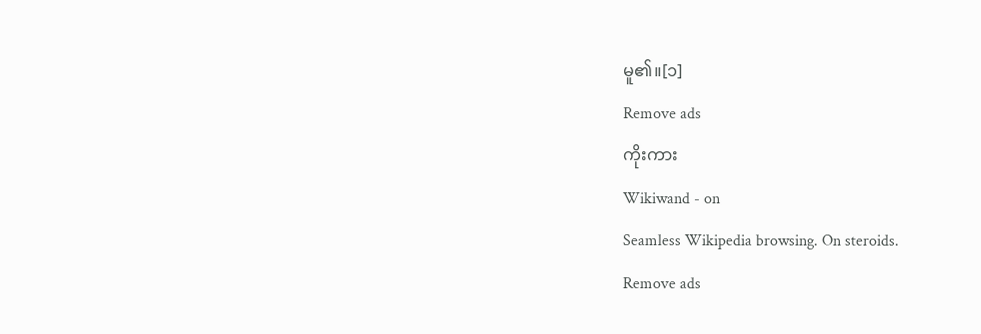မူ၏။[၁]
Remove ads
ကိုးကား
Wikiwand - on
Seamless Wikipedia browsing. On steroids.
Remove ads